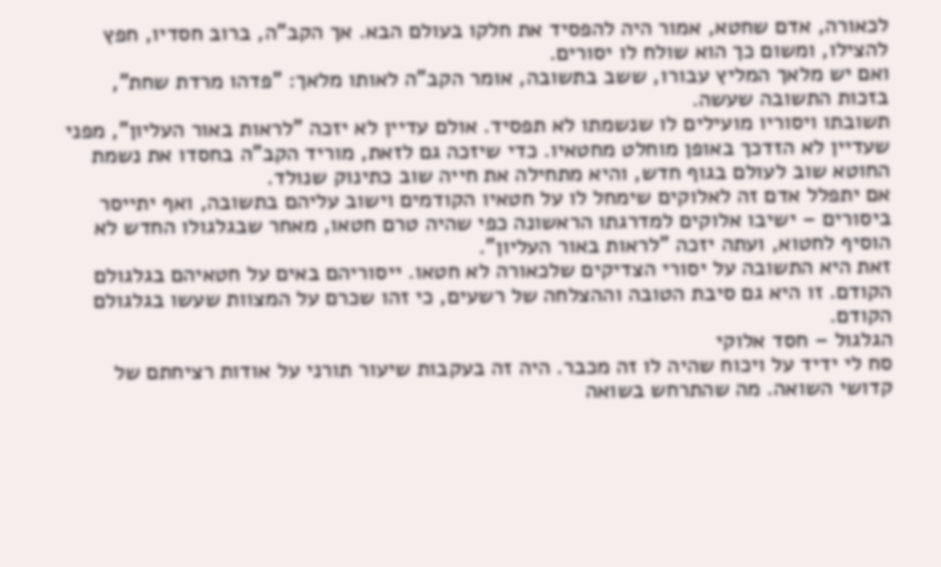לכאורה, אדם שחטא, אמור היה להפסיד את חלקו בעולם הבא. אך הקב"ה, ברוב חסדיו, חפץ להצילו, ומשום כך הוא שולח לו יסורים.
ואם יש מלאך המליץ עבורו, ששב בתשובה, אומר הקב"ה לאותו מלאך: "פדהו מרדת שחת", בזכות התשובה שעשה.
תשובתו ויסוריו מועילים לו שנשמתו לא תפסיד. אולם עדיין לא יזכה "לראות באור העליון", מפני שעדיין לא הזדכך באופן מוחלט מחטאיו. כדי שיזכה גם לזאת, מוריד הקב"ה בחסדו את נשמת החוטא שוב לעולם בגוף חדש, והיא מתחילה את חייה שוב כתינוק שנולד.
אם יתפלל אדם זה לאלוקים שימחל לו על חטאיו הקודמים וישוב עליהם בתשובה, ואף יתייסר ביסורים – ישיבו אלוקים למדרגתו הראשונה כפי שהיה טרם חטאו, מאחר שבגלגולו החדש לא הוסיף לחטוא, ועתה יזכה "לראות באור העליון".
זאת היא התשובה על יסורי הצדיקים שלכאורה לא חטאו. ייסוריהם באים על חטאיהם בגלגולם הקודם. זו היא גם סיבת הטובה וההצלחה של רשעים, כי זהו שכרם על המצוות שעשו בגלגולם הקודם.
הגלגול – חסד אלוקי
סח לי ידיד על ויכוח שהיה לו זה מכבר. היה זה בעקבות שיעור תורני על אודות רציחתם של קדושי השואה. מה שהתרחש בשואה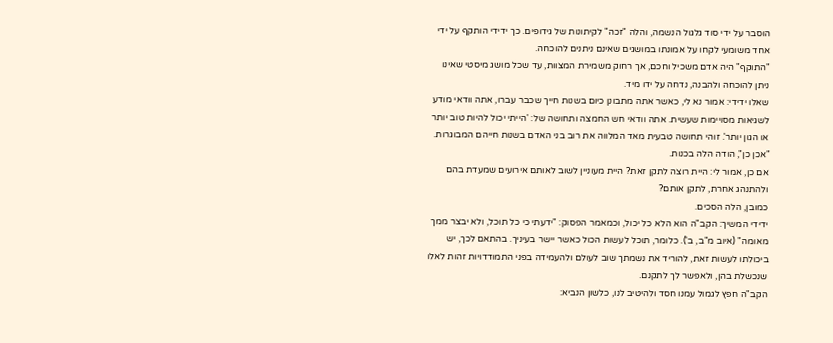הוסבר על ידי סוד גלגול הנשמה, והלה "זכה" לקיתונות של גידופים. כך ידידי הותקף על ידי אחד משומעי לקחו על אמונתו במושגים שאינם ניתנים להוכחה.
"התוקף" היה אדם משכיל וחכם, אך רחוק משמירת המצוות, עד שכל מושג מיסטי שאינו ניתן להוכחה ולהבנה, נדחה על ידו מיד.
שאלו ידידי: אמור נא לי, כאשר אתה מתבונן כיום בשנות חייך שכבר עברו, אתה וודאי מודע לשגיאות מסויימות שעשית. אתה וודאי חש החמצה ותחושה של: 'הייתי יכול להיות טוב יותר או הגון יותר'. זוהי תחושה טבעית מאד המלווה את רוב בני האדם בשנות חייהם המבוגרות.
"אכן כן", הודה הלה בכנות.
אם כן, אמור לי: היית רוצה לתקן זאת? היית מעוניין לשוב לאותם אירועים שמעדת בהם ולהתנהג אחרת, לתקן אותם?
כמובן, הלה הסכים.
ידידי המשיך: הקב"ה הוא הלא כל יכול, וכמאמר הפסוק: "ידעתי כי כל תוכל, ולא יבצר ממך מאומה" (איוב מ"ב, ב'). כלומר, תוכל לעשות הכול כאשר יישר בעיניך. בהתאם לכך, יש ביכולתו לעשות זאת, להוריד את נשמתך שוב לעולם ולהעמידה בפני התמודדויות זהות לאלו שנכשלת בהן, ולאפשר לך לתקנם.
הקב"ה חפץ לגמול עמנו חסד ולהיטיב לנו, כלשון הנביא: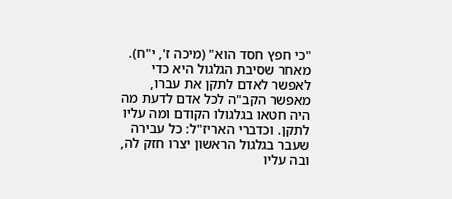"כי חפץ חסד הוא" (מיכה ז', י"ח).
מאחר שסיבת הגלגול היא כדי לאפשר לאדם לתקן את עברו, מאפשר הקב"ה לכל אדם לדעת מה היה חטאו בגלגולו הקודם ומה עליו לתקן. וכדברי האריז"ל: כל עבירה שעבר בגלגול הראשון יצרו חזק לה, ובה עליו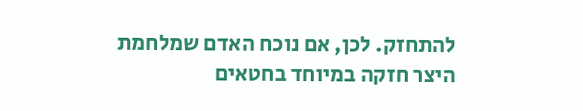להתחזק. לכן, אם נוכח האדם שמלחמת היצר חזקה במיוחד בחטאים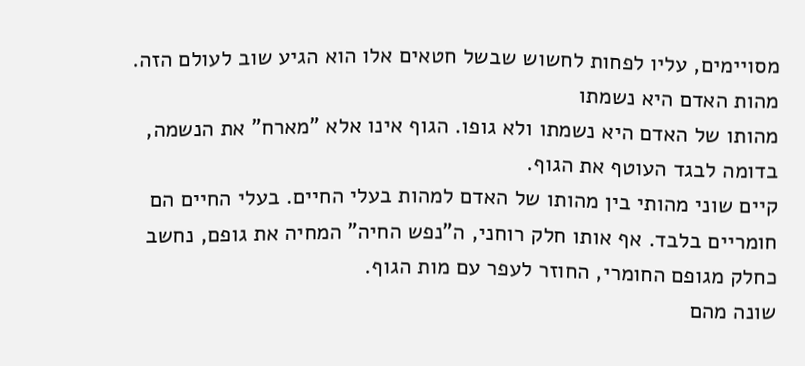מסויימים, עליו לפחות לחשוש שבשל חטאים אלו הוא הגיע שוב לעולם הזה.
מהות האדם היא נשמתו
מהותו של האדם היא נשמתו ולא גופו. הגוף אינו אלא "מארח" את הנשמה, בדומה לבגד העוטף את הגוף.
קיים שוני מהותי בין מהותו של האדם למהות בעלי החיים. בעלי החיים הם חומריים בלבד. אף אותו חלק רוחני, ה"נפש החיה" המחיה את גופם, נחשב כחלק מגופם החומרי, החוזר לעפר עם מות הגוף.
שונה מהם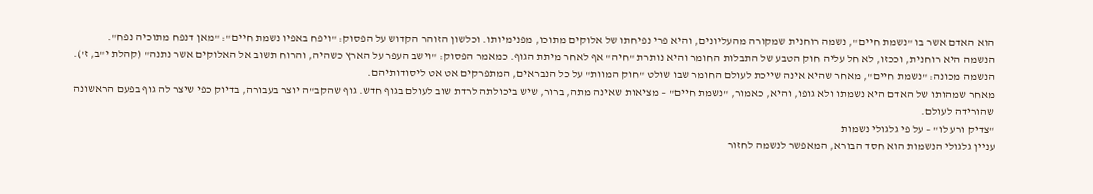הוא האדם אשר בו "נשמת חיים", נשמה רוחנית שמקורה מהעליונים, והיא פרי נפיחתו של אלוקים מתוכו, מפנימיותו. וכלשון הזוהר הקדוש על הפסוק: "ויפח באפיו נשמת חיים": "מאן דנפח מתוכיה נפח".
הנשמה היא רוחנית, וככזו, לא חל עליה חוק הטבע של התבלות החומר והיא נותרת "חיה" אף לאחר מיתת הגוף. כמאמר הפסוק: "וישב העפר על הארץ כשהיה, והרוח תשוב אל האלוקים אשר נתנה" (קהלת י"ב, ז').
הנשמה מכונה: "נשמת חיים", מאחר שהיא אינה שייכת לעולם החומר שבו שולט "חוק המוות" על כל הנבראים, המתפרקים אט אט ליסודותיהם.
מאחר שמהותו של האדם היא נשמתו ולא גופו, והיא, כאמור, "נשמת חיים" – מציאות שאינה מתה, ברור, שיש ביכולתה לרדת שוב לעולם בגוף חדש. גוף שהקב"ה יוצר בעבורה, בדיוק כפי שיצר לה גוף בפעם הראשונה שהורידה לעולם.
"צדיק ורע לו" – על פי גלגולי נשמות
עניין גלגולי הנשמות הוא חסד הבורא, המאפשר לנשמה לחזור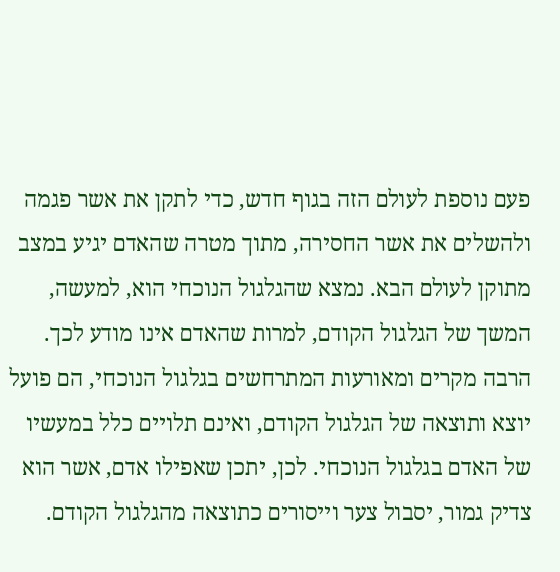פעם נוספת לעולם הזה בגוף חדש, כדי לתקן את אשר פגמה ולהשלים את אשר החסירה, מתוך מטרה שהאדם יגיע במצב מתוקן לעולם הבא. נמצא שהגלגול הנוכחי הוא, למעשה, המשך של הגלגול הקודם, למרות שהאדם אינו מודע לכך.
הרבה מקרים ומאורעות המתרחשים בגלגול הנוכחי, הם פועל יוצא ותוצאה של הגלגול הקודם, ואינם תלויים כלל במעשיו של האדם בגלגול הנוכחי. לכן, יתכן שאפילו אדם, אשר הוא צדיק גמור, יסבול צער וייסורים כתוצאה מהגלגול הקודם.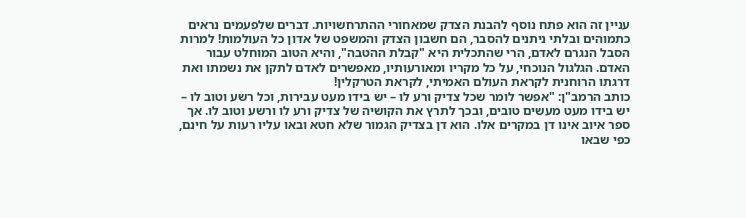עניין זה הוא פתח נוסף להבנת הצדק שמאחורי ההתרחשויות. דברים שלפעמים נראים כתמוהים ובלתי ניתנים להסבר, הם חשבון הצדק והמשפט של אדון כל העולמות! למרות הסבל הנגרם לאדם, הרי שהתכלית היא "קבלת ההטבה", והיא הטוב המוחלט עבור האדם. הגלגול הנוכחי, על כל מקריו ומאורעותיו, מאפשרים לאדם לתקן את נשמתו ואת דרגתו הרוחנית לקראת העולם האמיתי, לקראת הטרקלין!
כותב הרמב"ן: "אפשר לומר שכל צדיק ורע לו – יש בידו מעט עבירות, וכל רשע וטוב לו – יש בידו מעט מעשים טובים, ובכך לתרץ את הקושיה של צדיק ורע לו ורשע וטוב לו. אך ספר איוב אינו דן במקרים אלו. הוא דן בצדיק הגמור שלא חטא ובאו עליו רעות על חינם, כפי שבאו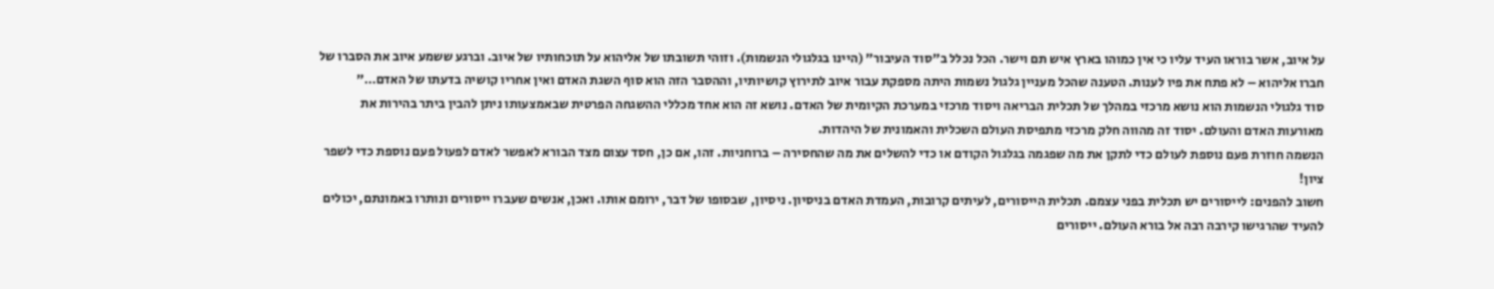על איוב, אשר בוראו העיד עליו כי אין כמוהו בארץ איש תם וישר. הכל נכלל ב"סוד העיבור" (היינו בגלגולי הנשמות). וזוהי תשובתו של אליהוא על תוכחותיו של איוב. וברגע ששמע איוב את הסברו של חברו אליהוא – לא פתח את פיו לענות. הטענה שהכל מעניין גלגול נשמות היתה מספקת עבור איוב לתירוץ קושיותיו, וההסבר הזה הוא סוף השגת האדם ואין אחריו קושיה בדעתו של האדם…"
סוד גלגולי הנשמות הוא נושא מרכזי במהלך של תכלית הבריאה ויסוד מרכזי במערכת הקיומית של האדם. נושא זה הוא אחד מכללי ההשגחה הפרטית שבאמצעותו ניתן להבין ביתר בהירות את מאורעות האדם והעולם. יסוד זה מהווה חלק מרכזי מתפיסת העולם השכלית והאמונית של היהדות.
הנשמה חוזרת פעם נוספת לעולם כדי לתקן את מה שפגמה בגלגול הקודם או כדי להשלים את מה שהחסירה – ברוחניות. זהו, אם כן, חסד עצום מצד הבורא לאפשר לאדם לפעול פעם נוספת כדי לשפר ציון!
חשוב להפנים: לייסורים יש תכלית בפני עצמם. תכלית הייסורים, לעיתים קרובות, העמדת האדם בניסיון. ניסיון, שבסופו של דבר, ירומם אותו. ואכן, אנשים שעברו ייסורים ונותרו באמונתם, יכולים להעיד שהרגישו קירבה רבה אל בורא העולם. ייסורים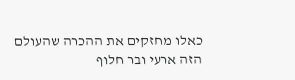כאלו מחזקים את ההכרה שהעולם הזה ארעי ובר חלוף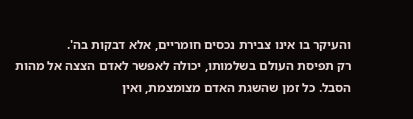והעיקר בו אינו צבירת נכסים חומריים, אלא דבקות בה'.
רק תפיסת העולם בשלמותו, יכולה לאפשר לאדם הצצה אל מהות הסבל. כל זמן שהשגת האדם מצומצמת, ואין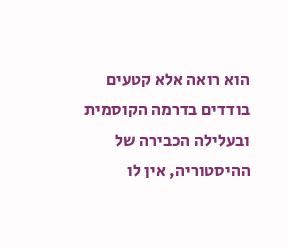הוא רואה אלא קטעים בודדים בדרמה הקוסמית ובעלילה הכבירה של ההיסטוריה, אין לו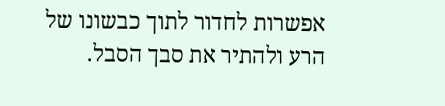אפשרות לחדור לתוך כבשונו של הרע ולהתיר את סבך הסבל.